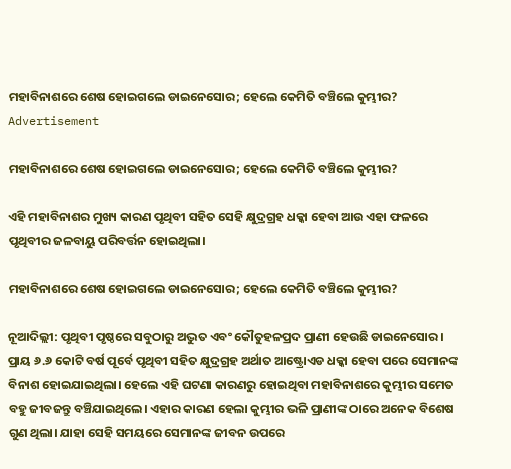ମହାବିନାଶରେ ଶେଷ ହୋଇଗଲେ ଡାଇନେସୋର; ହେଲେ କେମିତି ବଞ୍ଚିଲେ କୁମ୍ଭୀର?
Advertisement

ମହାବିନାଶରେ ଶେଷ ହୋଇଗଲେ ଡାଇନେସୋର; ହେଲେ କେମିତି ବଞ୍ଚିଲେ କୁମ୍ଭୀର?

ଏହି ମହାବିନାଶର ମୁଖ୍ୟ କାରଣ ପୃଥିବୀ ସହିତ ସେହି କ୍ଷୁଦ୍ରଗ୍ରହ ଧକ୍କା ହେବା ଆଉ ଏହା ଫଳରେ ପୃଥିବୀର ଜଳବାୟୁ ପରିବର୍ତ୍ତନ ହୋଇଥିଲା।

ମହାବିନାଶରେ ଶେଷ ହୋଇଗଲେ ଡାଇନେସୋର; ହେଲେ କେମିତି ବଞ୍ଚିଲେ କୁମ୍ଭୀର?

ନୂଆଦିଲ୍ଲୀ: ପୃଥିବୀ ପୃଷ୍ଠରେ ସବୁଠାରୁ ଅଦ୍ଭୁତ ଏବଂ କୌତୁହଳପ୍ରଦ ପ୍ରାଣୀ ହେଉଛି ଡାଇନେସୋର। ପ୍ରାୟ ୬.୬ କୋଟି ବର୍ଷ ପୂର୍ବେ ପୃଥିବୀ ସହିତ କ୍ଷୁଦ୍ରଗ୍ରହ ଅର୍ଥାତ ଆଷ୍ଟ୍ରୋଏଡ ଧକ୍କା ହେବା ପରେ ସେମାନଙ୍କ ବିନାଶ ହୋଇଯାଇଥିଲା। ହେଲେ ଏହି ଘଟଣା କାରଣରୁ ହୋଇଥିବା ମହାବିନାଶରେ କୁମ୍ଭୀର ସମେତ ବହୁ ଜୀବଜନ୍ତୁ ବଞ୍ଚିଯାଇଥିଲେ। ଏହାର କାରଣ ହେଲା କୁମ୍ଭୀର ଭଳି ପ୍ରାଣୀଙ୍କ ଠାରେ ଅନେକ ବିଶେଷ ଗୁଣ ଥିଲା। ଯାହା ସେହି ସମୟରେ ସେମାନଙ୍କ ଜୀବନ ଉପରେ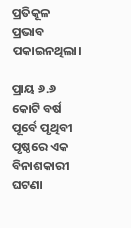ପ୍ରତିକୂଳ ପ୍ରଭାବ ପକାଇନଥିଲା।

ପ୍ରାୟ ୬.୬ କୋଟି ବର୍ଷ ପୂର୍ବେ ପୃଥିବୀ ପୃଷ୍ଠରେ ଏକ ବିନାଶକାରୀ ଘଟଣା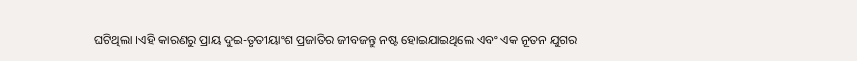ଘଟିଥିଲା ।ଏହି କାରଣରୁ ପ୍ରାୟ ଦୁଇ-ତୃତୀୟାଂଶ ପ୍ରଜାତିର ଜୀବଜନ୍ତୁ ନଷ୍ଟ ହୋଇଯାଇଥିଲେ ଏବଂ ଏକ ନୂତନ ଯୁଗର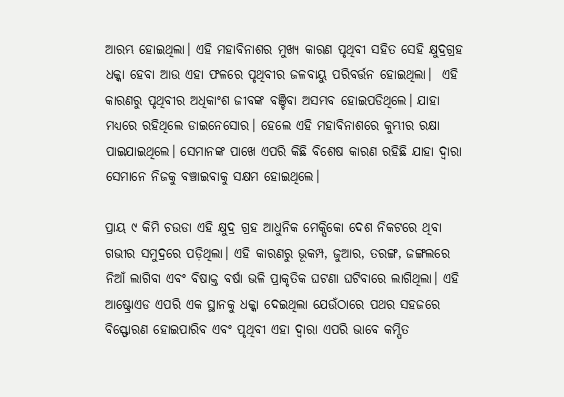ଆରମ୍ଭ ହୋଇଥିଲା। ଏହି ମହାବିନାଶର ମୁଖ୍ୟ କାରଣ ପୃଥିବୀ ସହିତ ସେହି କ୍ଷୁଦ୍ରଗ୍ରହ ଧକ୍କା ହେବା ଆଉ ଏହା ଫଳରେ ପୃଥିବୀର ଜଳବାୟୁ ପରିବର୍ତ୍ତନ ହୋଇଥିଲା।  ଏହି କାରଣରୁ ପୃଥିବୀର ଅଧିକାଂଶ ଜୀବଙ୍କ ବଞ୍ଚିବା ଅସମ୍ଭବ ହୋଇପଡିଥିଲେ। ଯାହା ମଧ୍ୟରେ ରହିଥିଲେ ଡାଇନେସୋର। ହେଲେ ଏହି ମହାବିନାଶରେ କୁମ୍ଭୀର ରକ୍ଷା ପାଇଯାଇଥିଲେ। ସେମାନଙ୍କ ପାଖେ ଏପରି କିଛି ବିଶେଷ କାରଣ ରହିଛି ଯାହା ଦ୍ୱାରା ସେମାନେ ନିଜକୁ ବଞ୍ଚାଇବାକୁ ସକ୍ଷମ ହୋଇଥିଲେ।

ପ୍ରାୟ ୯ କିମି ଚଉଡା ଏହି କ୍ଷୁଦ୍ର ଗ୍ରହ ଆଧୁନିକ ମେକ୍ସିକୋ ଦେଶ ନିକଟରେ ଥିବା ଗଭୀର ସମୁଦ୍ରରେ ପଡ଼ିଥିଲା। ଏହି କାରଣରୁ ଭୂକମ୍ପ, ଜୁଆର, ତରଙ୍ଗ, ଜଙ୍ଗଲରେ ନିଆଁ ଲାଗିବା ଏବଂ ବିଷାକ୍ତ ବର୍ଷା ଭଳି ପ୍ରାକୃତିକ ଘଟଣା ଘଟିବାରେ ଲାଗିଥିଲା। ଏହି ଆଷ୍ଟ୍ରୋଏଡ ଏପରି ଏକ ସ୍ଥାନକୁ ଧକ୍କା ଦେଇଥିଲା ଯେଉଁଠାରେ ପଥର ସହଜରେ ବିସ୍ଫୋରଣ ହୋଇପାରିବ ଏବଂ ପୃଥିବୀ ଏହା ଦ୍ୱାରା ଏପରି ଭାବେ କମ୍ପିତ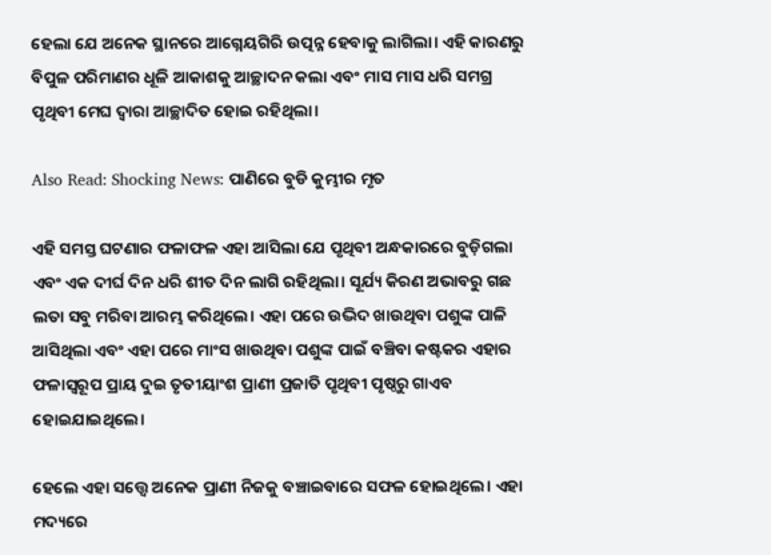ହେଲା ଯେ ଅନେକ ସ୍ଥାନରେ ଆଗ୍ନେୟଗିରି ଉତ୍ପନ୍ନ ହେବାକୁ ଲାଗିଲା। ଏହି କାରଣରୁ ବିପୁଳ ପରିମାଣର ଧୂଳି ଆକାଶକୁ ଆଚ୍ଛାଦନ କଲା ଏବଂ ମାସ ମାସ ଧରି ସମଗ୍ର ପୃଥିବୀ ମେଘ ଦ୍ୱାରା ଆଚ୍ଛାଦିତ ହୋଇ ରହିଥିଲା।

Also Read: Shocking News: ପାଣିରେ ବୁଡି କୁମ୍ଭୀର ମୃତ

ଏହି ସମସ୍ତ ଘଟଣାର ଫଳାଫଳ ଏହା ଆସିଲା ଯେ ପୃଥିବୀ ଅନ୍ଧକାରରେ ବୁଡ଼ିଗଲା ଏବଂ ଏକ ଦୀର୍ଘ ଦିନ ଧରି ଶୀତ ଦିନ ଲାଗି ରହିଥିଲା। ସୂର୍ଯ୍ୟ କିରଣ ଅଭାବରୁ ଗଛ ଲତା ସବୁ ମରିବା ଆରମ୍ଭ କରିଥିଲେ। ଏହା ପରେ ଉଦ୍ଭିଦ ଖାଉଥିବା ପଶୁଙ୍କ ପାଳି ଆସିଥିଲା ଏବଂ ଏହା ପରେ ମାଂସ ଖାଉଥିବା ପଶୁଙ୍କ ପାଇଁ ବଞ୍ଚିବା କଷ୍ଟକର ଏହାର ଫଳାସ୍ୱରୂପ ପ୍ରାୟ ଦୁଇ ତୃତୀୟାଂଶ ପ୍ରାଣୀ ପ୍ରଜାତି ପୃଥିବୀ ପୃଷ୍ଠରୁ ଗାଏବ ହୋଇଯାଇଥିଲେ।

ହେଲେ ଏହା ସତ୍ତ୍ୱେ ଅନେକ ପ୍ରାଣୀ ନିଜକୁ ବଞ୍ଚାଇବାରେ ସଫଳ ହୋଇଥିଲେ। ଏହା ମଦ୍ୟରେ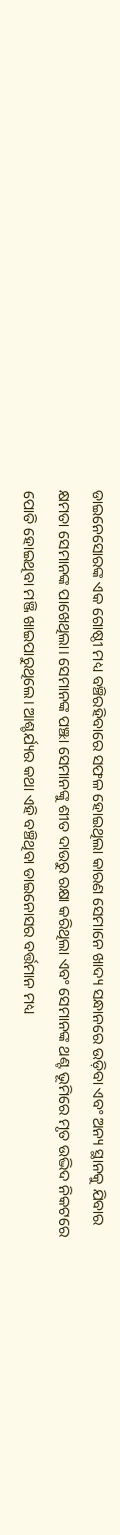ଡାଇନେସୋରଙ୍କ ଏକ ଗୋଷ୍ଠୀ ମଧ୍ୟ ବଞ୍ଚିରହିବାରେ ସଫଳ ହୋଇଥିଲା କାରଣ ସେମାନେ ଖାଦ୍ୟ ସନ୍ଧାନରେ ଉଡ଼ିବା ଏବଂ ଅନ୍ୟ ସ୍ଥାନକୁ ଯିବାର କ୍ଷମତା ସେମାନଙ୍କ ପାଖେଥିଲା। ସେମାନଙ୍କ ପଞ୍ଝା ସେମାନଙ୍କୁ ଶୀତ ଦାଉରୁ ରକ୍ଷା କରିଥିଲା ଏବଂ ସେମାନଙ୍କ ଥଣ୍ଟ ଭୂମିରେ ମୃତ ଉଦ୍ଭିଦ ନିକଟରେ ପୋତି ହୋଇଥିବା ମଞ୍ଜି ଖାଇପାରୁଥିଲେ। ଆଶ୍ଚର୍ଯ୍ୟର କଥା ଏହି ବଞ୍ଚିଥିବା ଡାଇନୋସର ବର୍ତ୍ତମାନ ମଧ୍ୟ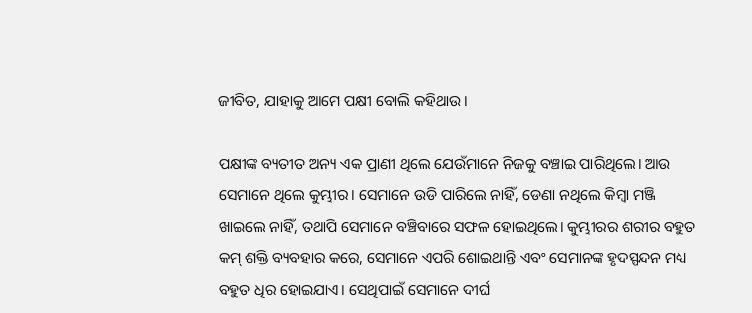ଜୀବିତ, ଯାହାକୁ ଆମେ ପକ୍ଷୀ ବୋଲି କହିଥାଉ।

ପକ୍ଷୀଙ୍କ ବ୍ୟତୀତ ଅନ୍ୟ ଏକ ପ୍ରାଣୀ ଥିଲେ ଯେଉଁମାନେ ନିଜକୁ ବଞ୍ଚାଇ ପାରିଥିଲେ। ଆଉ ସେମାନେ ଥିଲେ କୁମ୍ଭୀର। ସେମାନେ ଉଡି ପାରିଲେ ନାହିଁ, ଡେଣା ନଥିଲେ କିମ୍ବା ମଞ୍ଜି ଖାଇଲେ ନାହିଁ, ତଥାପି ସେମାନେ ବଞ୍ଚିବାରେ ସଫଳ ହୋଇଥିଲେ। କୁମ୍ଭୀରର ଶରୀର ବହୁତ କମ୍ ଶକ୍ତି ବ୍ୟବହାର କରେ, ସେମାନେ ଏପରି ଶୋଇଥାନ୍ତି ଏବଂ ସେମାନଙ୍କ ହୃଦସ୍ପନ୍ଦନ ମଧ୍ୟ ବହୁତ ଧିର ହୋଇଯାଏ। ସେଥିପାଇଁ ସେମାନେ ଦୀର୍ଘ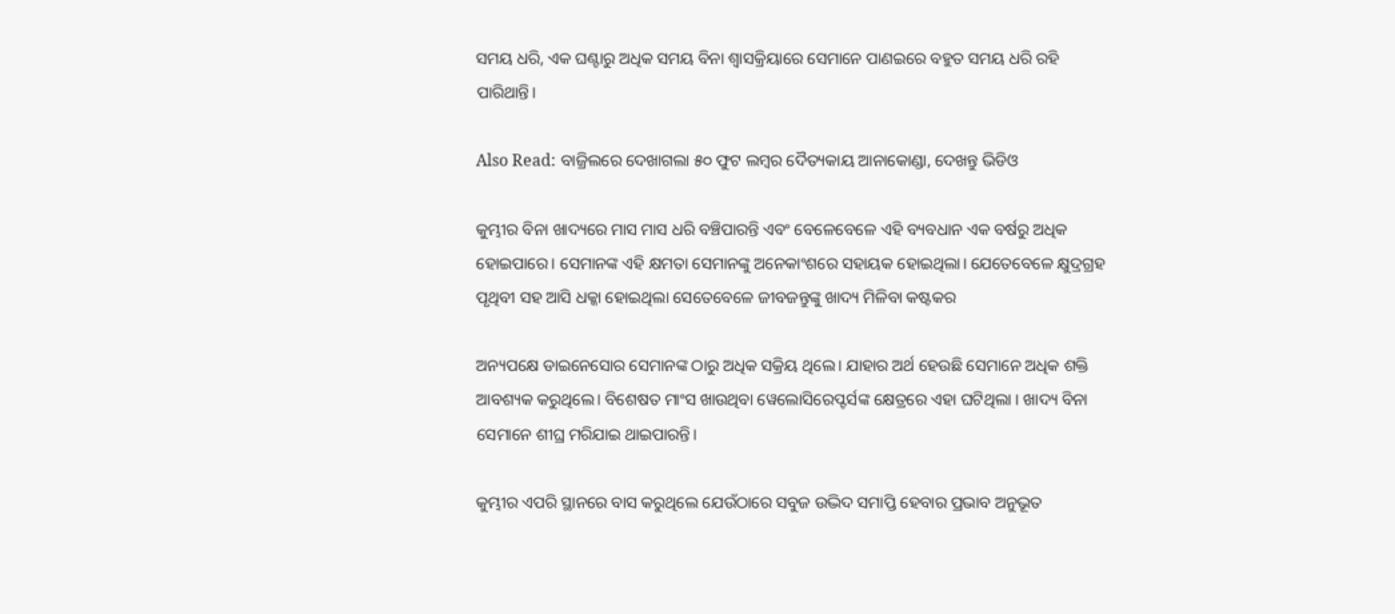ସମୟ ଧରି, ଏକ ଘଣ୍ଟାରୁ ଅଧିକ ସମୟ ବିନା ଶ୍ୱାସକ୍ରିୟାରେ ସେମାନେ ପାଣଇରେ ବହୁତ ସମୟ ଧରି ରହି ପାରିଥାନ୍ତି।

Also Read: ବାଜ୍ରିଲରେ ଦେଖାଗଲା ୫୦ ଫୁଟ ଲମ୍ବର ଦୈତ୍ୟକାୟ ଆନାକୋଣ୍ଡା, ଦେଖନ୍ତୁ ଭିଡିଓ

କୁମ୍ଭୀର ବିନା ଖାଦ୍ୟରେ ମାସ ମାସ ଧରି ବଞ୍ଚିପାରନ୍ତି ଏବଂ ବେଳେବେଳେ ଏହି ବ୍ୟବଧାନ ଏକ ବର୍ଷରୁ ଅଧିକ ହୋଇପାରେ। ସେମାନଙ୍କ ଏହି କ୍ଷମତା ସେମାନଙ୍କୁ ଅନେକାଂଶରେ ସହାୟକ ହୋଇଥିଲା। ଯେତେବେଳେ କ୍ଷୁଦ୍ରଗ୍ରହ ପୃଥିବୀ ସହ ଆସି ଧକ୍କା ହୋଇଥିଲା ସେତେବେଳେ ଜୀବଜନ୍ତୁଙ୍କୁ ଖାଦ୍ୟ ମିଳିବା କଷ୍ଟକର

ଅନ୍ୟପକ୍ଷେ ଡାଇନେସୋର ସେମାନଙ୍କ ଠାରୁ ଅଧିକ ସକ୍ରିୟ ଥିଲେ। ଯାହାର ଅର୍ଥ ହେଉଛି ସେମାନେ ଅଧିକ ଶକ୍ତି ଆବଶ୍ୟକ କରୁଥିଲେ। ବିଶେଷତ ମାଂସ ଖାଉଥିବା ୱେଲୋସିରେପ୍ଟର୍ସଙ୍କ କ୍ଷେତ୍ରରେ ଏହା ଘଟିଥିଲା । ଖାଦ୍ୟ ବିନା ସେମାନେ ଶୀଘ୍ର ମରିଯାଇ ଥାଇପାରନ୍ତି।

କୁମ୍ଭୀର ଏପରି ସ୍ଥାନରେ ବାସ କରୁଥିଲେ ଯେଉଁଠାରେ ସବୁଜ ଉଦ୍ଭିଦ ସମାପ୍ତି ହେବାର ପ୍ରଭାବ ଅନୁଭୂତ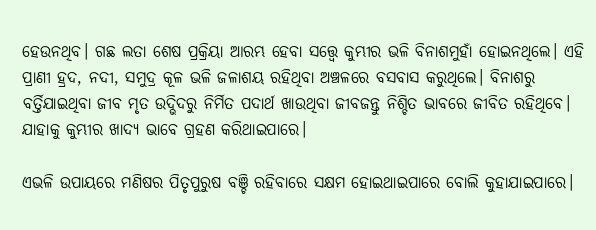ହେଉନଥିବ। ଗଛ ଲତା ଶେଷ ପ୍ରକ୍ରିୟା ଆରମ୍ଭ ହେବା ସତ୍ତ୍ୱେ କୁମ୍ଭୀର ଭଳି ବିନାଶମୁହାଁ ହୋଇନଥିଲେ। ଏହି ପ୍ରାଣୀ ହ୍ରଦ, ନଦୀ, ସମୁଦ୍ର କୂଳ ଭଳି ଜଳାଶୟ ରହିଥିବା ଅଞ୍ଚଳରେ ବସବାସ କରୁଥିଲେ। ବିନାଶରୁ ବର୍ତ୍ତିଯାଇଥିବା ଜୀବ ମୃତ ଉଦ୍ଭିଦରୁ ନିର୍ମିତ ପଦାର୍ଥ ଖାଉଥିବା ଜୀବଜନ୍ତୁ ନିଶ୍ଚିତ ଭାବରେ ଜୀବିତ ରହିଥିବେ। ଯାହାକୁ କୁମ୍ଭୀର ଖାଦ୍ୟ ଭାବେ ଗ୍ରହଣ କରିଥାଇପାରେ।

ଏଭଳି ଉପାୟରେ ମଣିଷର ପିତୃପୁରୁଷ ବଞ୍ଚି ରହିବାରେ ସକ୍ଷମ ହୋଇଥାଇପାରେ ବୋଲି କୁହାଯାଇପାରେ।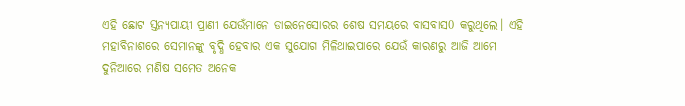ଏହି ଛୋଟ ସ୍ତନ୍ୟପାୟୀ ପ୍ରାଣୀ ଯେଉଁମାନେ ଡାଇନେସୋରର ଶେଷ ସମୟରେ ବାସବାସ0 କରୁଥିଲେ। ଏହି ମହାବିନାଶରେ ସେମାନଙ୍କୁ ବୃଦ୍ଧି ହେବାର ଏକ ସୁଯୋଗ ମିଳିଥାଇପାରେ ଯେଉଁ କାରଣରୁ ଆଜି ଆମେ ଦୁନିଆରେ ମଣିଷ ସମେତ ଅନେକ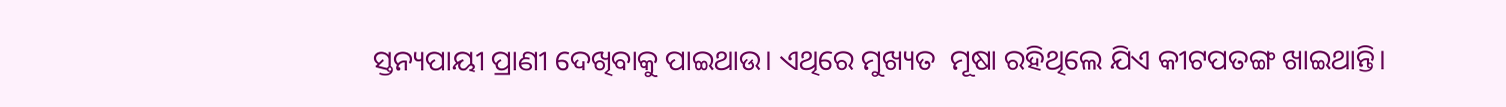ସ୍ତନ୍ୟପାୟୀ ପ୍ରାଣୀ ଦେଖିବାକୁ ପାଇଥାଉ। ଏଥିରେ ମୁଖ୍ୟତ  ମୂଷା ରହିଥିଲେ ଯିଏ କୀଟପତଙ୍ଗ ଖାଇଥାନ୍ତି।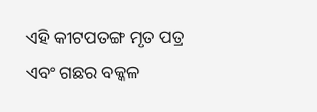ଏହି କୀଟପତଙ୍ଗ ମୃତ ପତ୍ର ଏବଂ ଗଛର ବକ୍କଳ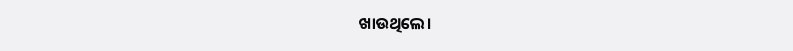ଖାଉଥିଲେ।